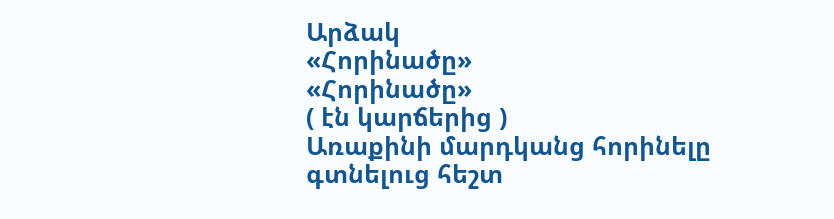Արձակ
«Հորինածը»
«Հորինածը»
( էն կարճերից )
Առաքինի մարդկանց հորինելը գտնելուց հեշտ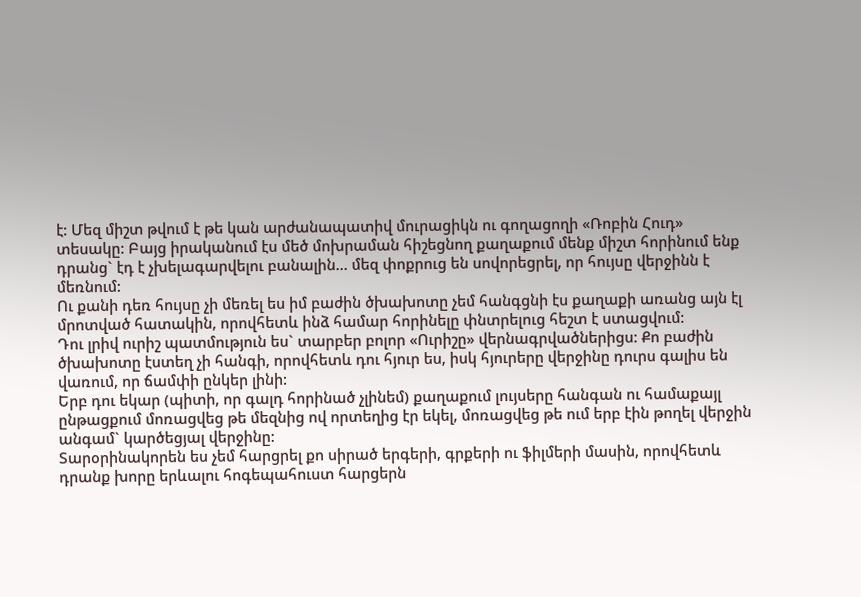է: Մեզ միշտ թվում է թե կան արժանապատիվ մուրացիկն ու գողացողի «Ռոբին Հուդ» տեսակը: Բայց իրականում էս մեծ մոխրաման հիշեցնող քաղաքում մենք միշտ հորինում ենք դրանց` էդ է չխելագարվելու բանալին... մեզ փոքրուց են սովորեցրել, որ հույսը վերջինն է մեռնում:
Ու քանի դեռ հույսը չի մեռել ես իմ բաժին ծխախոտը չեմ հանգցնի էս քաղաքի առանց այն էլ մրոտված հատակին, որովհետև ինձ համար հորինելը փնտրելուց հեշտ է ստացվում:
Դու լրիվ ուրիշ պատմություն ես` տարբեր բոլոր «Ուրիշը» վերնագրվածներիցս: Քո բաժին ծխախոտը էստեղ չի հանգի, որովհետև դու հյուր ես, իսկ հյուրերը վերջինը դուրս գալիս են վառում, որ ճամփի ընկեր լինի:
Երբ դու եկար (պիտի, որ գալդ հորինած չլինեմ) քաղաքում լույսերը հանգան ու համաքայլ ընթացքում մոռացվեց թե մեզնից ով որտեղից էր եկել, մոռացվեց թե ում երբ էին թողել վերջին անգամ` կարծեցյալ վերջինը:
Տարօրինակորեն ես չեմ հարցրել քո սիրած երգերի, գրքերի ու ֆիլմերի մասին, որովհետև դրանք խորը երևալու հոգեպահուստ հարցերն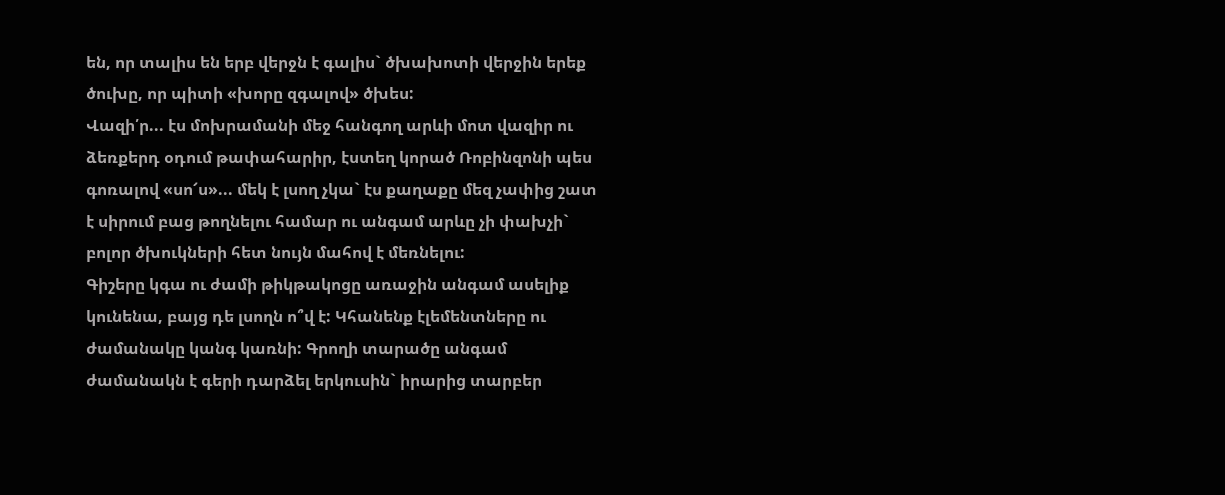են, որ տալիս են երբ վերջն է գալիս` ծխախոտի վերջին երեք ծուխը, որ պիտի «խորը զգալով» ծխես:
Վազի՛ր... էս մոխրամանի մեջ հանգող արևի մոտ վազիր ու ձեռքերդ օդում թափահարիր, էստեղ կորած Ռոբինզոնի պես գոռալով «սո՜ս»... մեկ է լսող չկա` էս քաղաքը մեզ չափից շատ է սիրում բաց թողնելու համար ու անգամ արևը չի փախչի` բոլոր ծխուկների հետ նույն մահով է մեռնելու:
Գիշերը կգա ու ժամի թիկթակոցը առաջին անգամ ասելիք կունենա, բայց դե լսողն ո՞վ է: Կհանենք էլեմենտները ու ժամանակը կանգ կառնի: Գրողի տարածը անգամ ժամանակն է գերի դարձել երկուսին` իրարից տարբեր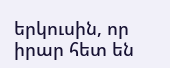երկուսին, որ իրար հետ են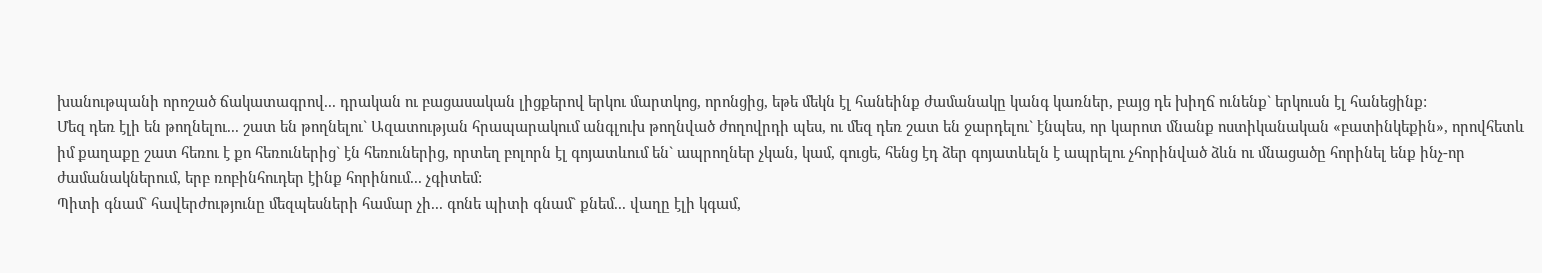խանութպանի որոշած ճակատագրով... դրական ու բացասական լիցքերով երկու մարտկոց, որոնցից, եթե մեկն էլ հանեինք ժամանակը կանգ կառներ, բայց դե խիղճ ունենք` երկուսն էլ հանեցինք:
Մեզ դեռ էլի են թողնելու... շատ են թողնելու` Ազատության հրապարակում անգլուխ թողնված ժողովրդի պես, ու մեզ դեռ շատ են ջարդելու` էնպես, որ կարոտ մնանք ոստիկանական «բատինկեքին», որովհետև իմ քաղաքը շատ հեռու է քո հեռուներից` էն հեռուներից, որտեղ բոլորն էլ գոյատևում են` ապրողներ չկան, կամ, գուցե, հենց էդ ձեր գոյատևելն է ապրելու չհորինված ձևն ու մնացածը հորինել ենք ինչ-որ ժամանակներում, երբ ռոբինհուդեր էինք հորինում... չգիտեմ:
Պիտի գնամ` հավերժությունը մեզպեսների համար չի... գոնե պիտի գնամ` քնեմ... վաղը էլի կգամ,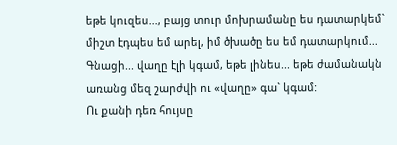եթե կուզես..., բայց տուր մոխրամանը ես դատարկեմ` միշտ էդպես եմ արել, իմ ծխածը ես եմ դատարկում...
Գնացի... վաղը էլի կգամ, եթե լինես... եթե ժամանակն առանց մեզ շարժվի ու «վաղը» գա` կգամ:
Ու քանի դեռ հույսը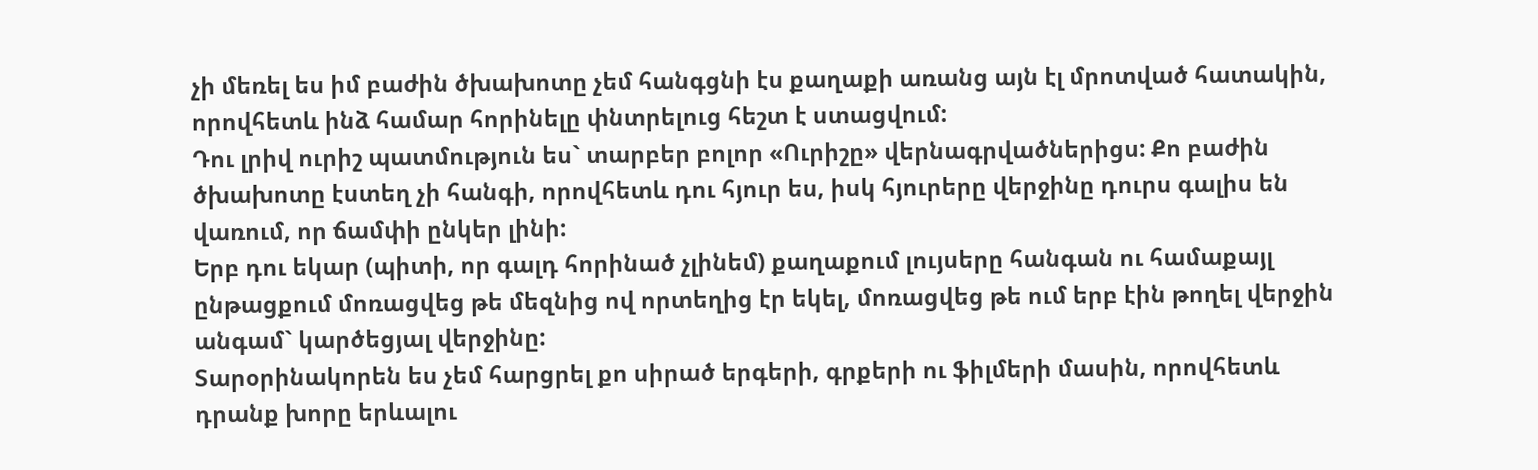չի մեռել ես իմ բաժին ծխախոտը չեմ հանգցնի էս քաղաքի առանց այն էլ մրոտված հատակին, որովհետև ինձ համար հորինելը փնտրելուց հեշտ է ստացվում:
Դու լրիվ ուրիշ պատմություն ես` տարբեր բոլոր «Ուրիշը» վերնագրվածներիցս: Քո բաժին ծխախոտը էստեղ չի հանգի, որովհետև դու հյուր ես, իսկ հյուրերը վերջինը դուրս գալիս են վառում, որ ճամփի ընկեր լինի:
Երբ դու եկար (պիտի, որ գալդ հորինած չլինեմ) քաղաքում լույսերը հանգան ու համաքայլ ընթացքում մոռացվեց թե մեզնից ով որտեղից էր եկել, մոռացվեց թե ում երբ էին թողել վերջին անգամ` կարծեցյալ վերջինը:
Տարօրինակորեն ես չեմ հարցրել քո սիրած երգերի, գրքերի ու ֆիլմերի մասին, որովհետև դրանք խորը երևալու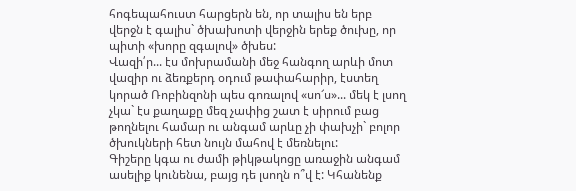հոգեպահուստ հարցերն են, որ տալիս են երբ վերջն է գալիս` ծխախոտի վերջին երեք ծուխը, որ պիտի «խորը զգալով» ծխես:
Վազի՛ր... էս մոխրամանի մեջ հանգող արևի մոտ վազիր ու ձեռքերդ օդում թափահարիր, էստեղ կորած Ռոբինզոնի պես գոռալով «սո՜ս»... մեկ է լսող չկա` էս քաղաքը մեզ չափից շատ է սիրում բաց թողնելու համար ու անգամ արևը չի փախչի` բոլոր ծխուկների հետ նույն մահով է մեռնելու:
Գիշերը կգա ու ժամի թիկթակոցը առաջին անգամ ասելիք կունենա, բայց դե լսողն ո՞վ է: Կհանենք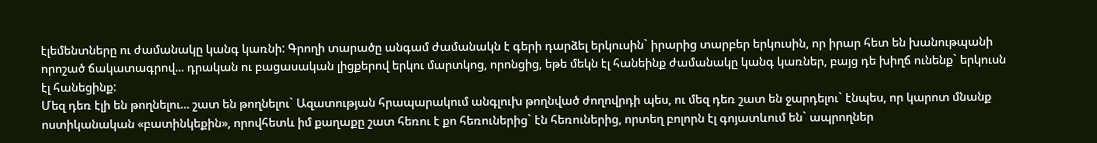էլեմենտները ու ժամանակը կանգ կառնի: Գրողի տարածը անգամ ժամանակն է գերի դարձել երկուսին` իրարից տարբեր երկուսին, որ իրար հետ են խանութպանի որոշած ճակատագրով... դրական ու բացասական լիցքերով երկու մարտկոց, որոնցից, եթե մեկն էլ հանեինք ժամանակը կանգ կառներ, բայց դե խիղճ ունենք` երկուսն էլ հանեցինք:
Մեզ դեռ էլի են թողնելու... շատ են թողնելու` Ազատության հրապարակում անգլուխ թողնված ժողովրդի պես, ու մեզ դեռ շատ են ջարդելու` էնպես, որ կարոտ մնանք ոստիկանական «բատինկեքին», որովհետև իմ քաղաքը շատ հեռու է քո հեռուներից` էն հեռուներից, որտեղ բոլորն էլ գոյատևում են` ապրողներ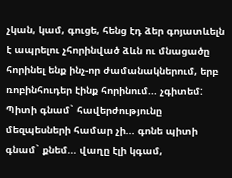չկան, կամ, գուցե, հենց էդ ձեր գոյատևելն է ապրելու չհորինված ձևն ու մնացածը հորինել ենք ինչ-որ ժամանակներում, երբ ռոբինհուդեր էինք հորինում... չգիտեմ:
Պիտի գնամ` հավերժությունը մեզպեսների համար չի... գոնե պիտի գնամ` քնեմ... վաղը էլի կգամ,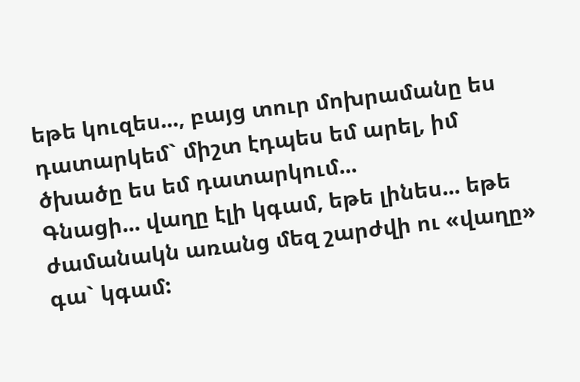եթե կուզես..., բայց տուր մոխրամանը ես դատարկեմ` միշտ էդպես եմ արել, իմ ծխածը ես եմ դատարկում...
Գնացի... վաղը էլի կգամ, եթե լինես... եթե ժամանակն առանց մեզ շարժվի ու «վաղը» գա` կգամ: